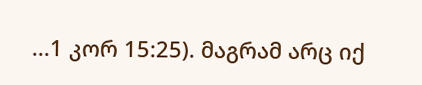...1 კორ 15:25). მაგრამ არც იქ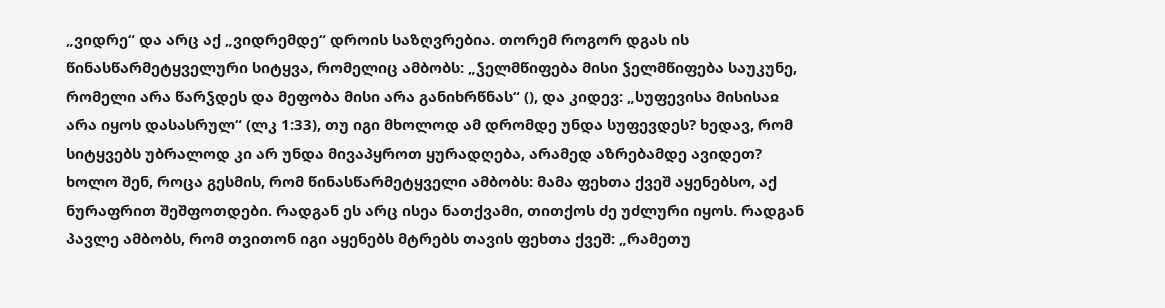„ვიდრე“ და არც აქ „ვიდრემდე“ დროის საზღვრებია. თორემ როგორ დგას ის წინასწარმეტყველური სიტყვა, რომელიც ამბობს: „ჴელმწიფება მისი ჴელმწიფება საუკუნე, რომელი არა წარჴდეს და მეფობა მისი არა განიხრწნას“ (), და კიდევ: „სუფევისა მისისაჲ არა იყოს დასასრულ“ (ლკ 1:33), თუ იგი მხოლოდ ამ დრომდე უნდა სუფევდეს? ხედავ, რომ სიტყვებს უბრალოდ კი არ უნდა მივაპყროთ ყურადღება, არამედ აზრებამდე ავიდეთ? ხოლო შენ, როცა გესმის, რომ წინასწარმეტყველი ამბობს: მამა ფეხთა ქვეშ აყენებსო, აქ ნურაფრით შეშფოთდები. რადგან ეს არც ისეა ნათქვამი, თითქოს ძე უძლური იყოს. რადგან პავლე ამბობს, რომ თვითონ იგი აყენებს მტრებს თავის ფეხთა ქვეშ: „რამეთუ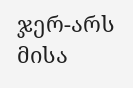ჯერ-არს მისა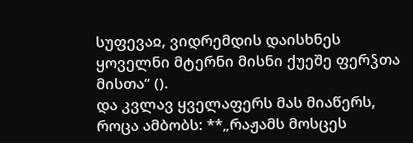სუფევაჲ, ვიდრემდის დაისხნეს ყოველნი მტერნი მისნი ქუეშე ფერჴთა მისთა“ ().
და კვლავ ყველაფერს მას მიაწერს, როცა ამბობს: **„რაჟამს მოსცეს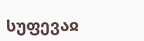სუფევაჲ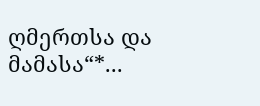ღმერთსა და მამასა“*...